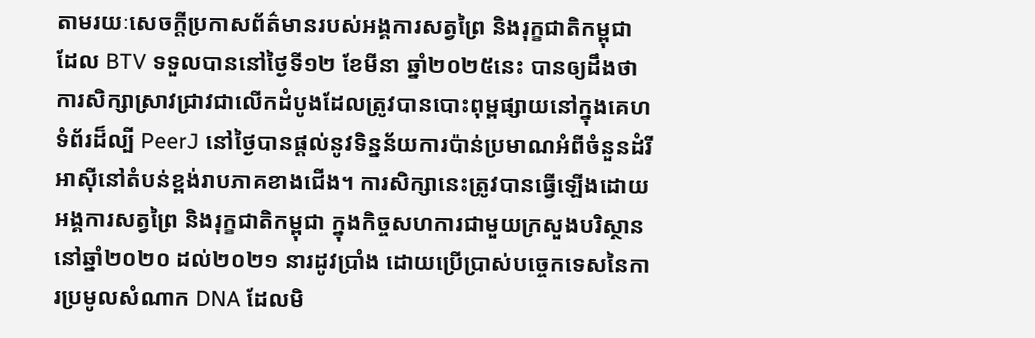តាមរយៈសេចក្តីប្រកាសព័ត៌មានរបស់អង្គការសត្វព្រៃ និងរុក្ខជាតិកម្ពុជា ដែល BTV ទទួលបាននៅថ្ងៃទី១២ ខែមីនា ឆ្នាំ២០២៥នេះ បានឲ្យដឹងថា ការសិក្សាស្រាវជ្រាវជាលើកដំបូងដែលត្រូវបានបោះពុម្ពផ្សាយនៅក្នុងគេហទំព័រដ៏ល្បី PeerJ នៅថ្ងៃបានផ្តល់នូវទិន្នន័យការប៉ាន់ប្រមាណអំពីចំនួនដំរីអាស៊ីនៅតំបន់ខ្ពង់រាបភាគខាងជើង។ ការសិក្សានេះត្រូវបានធ្វើឡើងដោយអង្គការសត្វព្រៃ និងរុក្ខជាតិកម្ពុជា ក្នុងកិច្ចសហការជាមួយក្រសួងបរិស្ថាននៅឆ្នាំ២០២០ ដល់២០២១ នារដូវប្រាំង ដោយប្រើប្រាស់បច្ចេកទេសនៃការប្រមូលសំណាក DNA ដែលមិ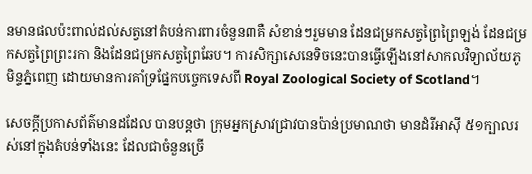នមានផលប៉ះពាល់ដល់សត្វនៅតំបន់ការពារចំនួន៣គឺ សំខាន់ៗរួមមាន ដែនជម្រកសត្វព្រៃព្រៃឡង់ ដែនជម្រកសត្វព្រៃព្រះរកា និងដែនជម្រកសត្វព្រៃឆែប។ ការសិក្សាសេនេទិចនេះបានធ្វើឡើងនៅសាកលវិទ្យាល័យភូមិន្ទភ្នំពេញ ដោយមានការគាំទ្រផ្នែកបច្ចេកទេសពី Royal Zoological Society of Scotland។

សេចក្តីប្រកាសព័ត៌មានដដែល បានបន្តថា ក្រុមអ្នកស្រាវជ្រាវបានប៉ាន់ប្រមាណថា មានដំរីអាស៊ី ៥១ក្បាលរស់នៅក្នុងតំបន់ទាំងនេះ ដែលជាចំនួនច្រើ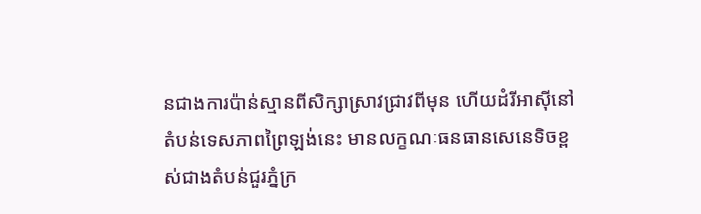នជាងការប៉ាន់ស្មានពីសិក្សាស្រាវជា្រវពីមុន ហើយដំរីអាស៊ីនៅតំបន់ទេសភាពព្រៃឡង់នេះ មានលក្ខណៈធនធានសេនេទិចខ្ពស់ជាងតំបន់ជួរភ្នំក្រ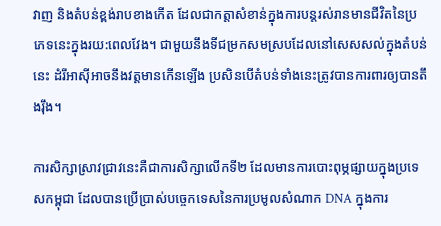វាញ និងតំបន់ខ្ពង់រាបខាងកើត ដែលជាកត្តាសំខាន់ក្នុងការបន្តរស់រានមានជីវិតនៃប្រភេទនេះក្នុងរយ:ពេលវែង។ ជាមួយនឹងទីជម្រកសមស្របដែលនៅសេសសល់ក្នុងតំបន់នេះ ដំរីអាស៊ីអាចនឹងវត្តមានកើនឡើង ប្រសិនបើតំបន់ទាំងនេះត្រូវបានការពារឲ្យបានតឹងរ៉ឹង។

ការសិក្សាស្រាវជ្រាវនេះគឺជាការសិក្សាលើកទី២ ដែលមានការបោះពុម្ភផ្សាយក្នុងប្រទេសកម្ពុជា ដែលបានប្រើប្រាស់បច្ចេកទេសនៃការប្រមូលសំណាក DNA ក្នុងការ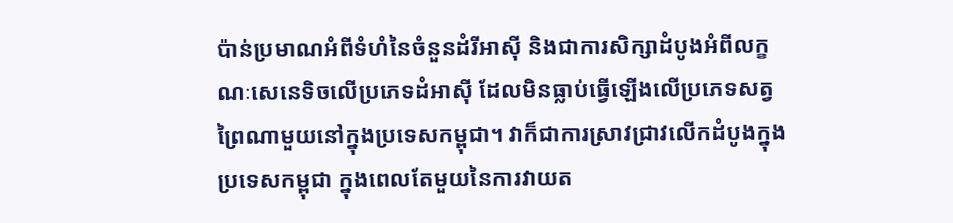ប៉ាន់ប្រមាណអំពីទំហំនៃចំនួនដំរីអាស៊ី និងជាការសិក្សាដំបូងអំពីលក្ខណៈសេនេទិចលើប្រភេទដំអាស៊ី ដែលមិនធ្លាប់ធ្វើឡើងលើប្រភេទសត្វព្រៃណាមួយនៅក្នុងប្រទេសកម្ពុជា។ វាក៏ជាការស្រាវជ្រាវលើកដំបូងក្នុងប្រទេសកម្ពុជា ក្នុងពេលតែមួយនៃការវាយត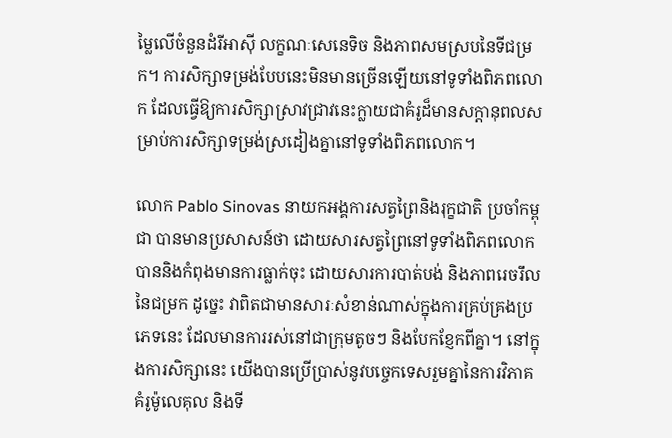ម្លៃលើចំនួនដំរីអាស៊ី លក្ខណៈសេនេទិច និងភាពសមស្របនៃទីជម្រក។ ការសិក្សាទម្រង់បែបនេះមិនមានច្រើនឡើយនៅទូទាំងពិភពលោក ដែលធ្វើឱ្យការសិក្សាស្រាវជ្រាវនេះក្លាយជាគំរូដ៏មានសក្តានុពលសម្រាប់ការសិក្សាទម្រង់ស្រដៀងគ្នានៅទូទាំងពិភពលោក។

លោក Pablo Sinovas នាយកអង្គការសត្វព្រៃនិងរុក្ខជាតិ ប្រចាំកម្ពុជា បានមានប្រសាសន៍ថា ដោយសារសត្វព្រៃនៅទូទាំងពិភពលោក បាននិងកំពុងមានការធ្លាក់ចុះ ដោយសារការបាត់បង់ និងភាពរេចរឹលនៃជម្រក ដូច្នេះ វាពិតជាមានសារៈសំខាន់ណាស់ក្នុងការគ្រប់គ្រងប្រភេទនេះ ដែលមានការរស់នៅជាក្រុមតូចៗ និងបែកខ្ញែកពីគ្នា។ នៅក្នុងការសិក្សានេះ យើងបានប្រើប្រាស់នូវបច្ចេកទេសរួមគ្នានៃការវិភាគគំរូម៉ូលេគុល និងទី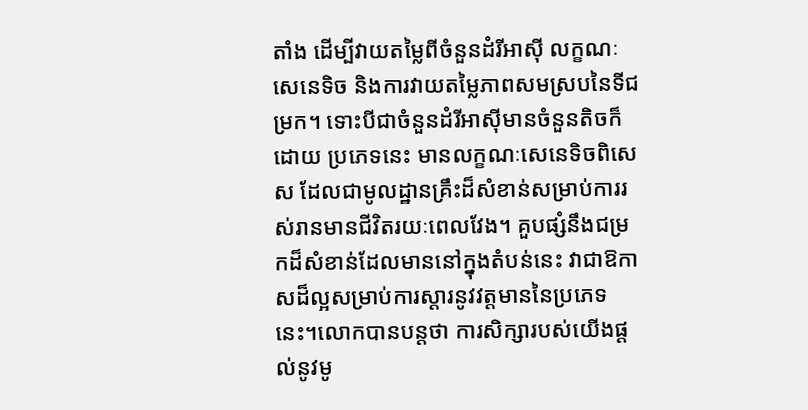តាំង ដើម្បីវាយតម្លៃពីចំនួនដំរីអាស៊ី លក្ខណៈសេនេទិច និងការវាយតម្លៃភាពសមស្របនៃទីជម្រក។ ទោះបីជាចំនួនដំរីអាស៊ីមានចំនួនតិចក៏ដោយ ប្រភេទនេះ មានលក្ខណៈសេនេទិចពិសេស ដែលជាមូលដ្ឋានគ្រឹះដ៏សំខាន់សម្រាប់ការរស់រានមានជីវិតរយៈពេលវែង។ គួបផ្សំនឹងជម្រកដ៏សំខាន់ដែលមាននៅក្នុងតំបន់នេះ វាជាឱកាសដ៏ល្អសម្រាប់ការស្តារនូវវត្តមាននៃប្រភេទនេះ។លោកបានបន្តថា ការសិក្សារបស់យើងផ្តល់នូវមូ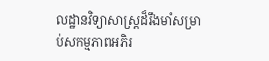លដ្ឋានវិទ្យាសាស្ត្រដ៏រឹងមាំសម្រាប់សកម្មភាពអភិរ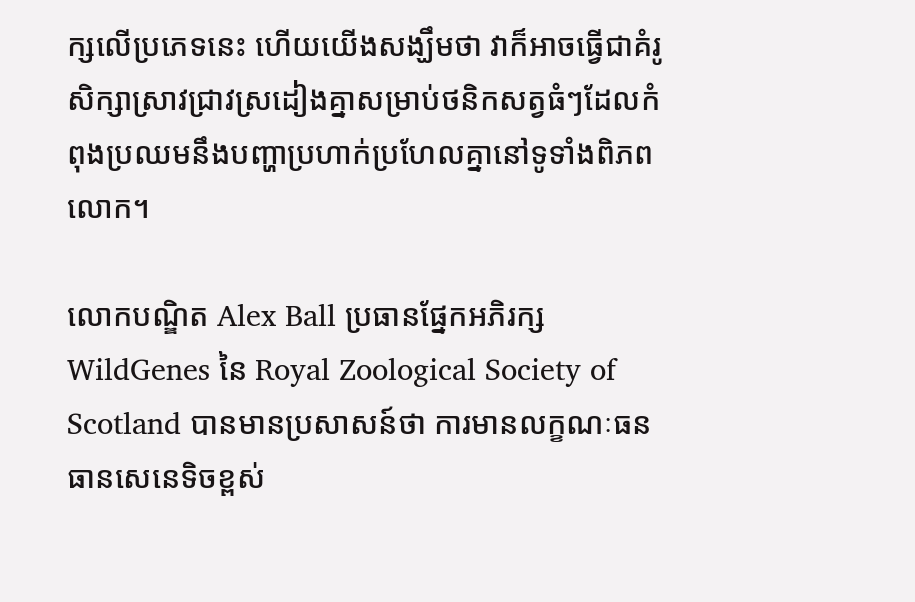ក្សលើប្រភេទនេះ ហើយយើងសង្ឃឹមថា វាក៏អាចធ្វើជាគំរូសិក្សាស្រាវជ្រាវស្រដៀងគ្នាសម្រាប់ថនិកសត្វធំៗដែលកំពុងប្រឈមនឹងបញ្ហាប្រហាក់ប្រហែលគ្នានៅទូទាំងពិភពលោក។

លោកបណ្ឌិត Alex Ball ប្រធានផ្នែកអភិរក្ស WildGenes នៃ Royal Zoological Society of Scotland បានមានប្រសាសន៍ថា ការមានលក្ខណៈធនធានសេនេទិចខ្ពស់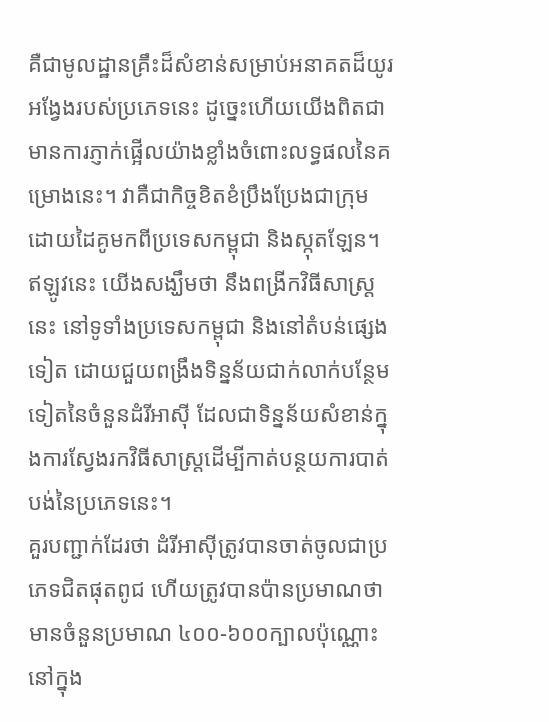គឺជាមូលដ្ឋានគ្រឹះដ៏សំខាន់សម្រាប់អនាគតដ៏យូរអង្វែងរបស់ប្រភេទនេះ ដូច្នេះហើយយើងពិតជាមានការភ្ញាក់ផ្អើលយ៉ាងខ្លាំងចំពោះលទ្ធផលនៃគម្រោងនេះ។ វាគឺជាកិច្ចខិតខំប្រឹងប្រែងជាក្រុមដោយដៃគូមកពីប្រទេសកម្ពុជា និងស្កុតឡែន។ ឥឡូវនេះ យើងសង្ឃឹមថា នឹងពង្រីកវិធីសាស្រ្តនេះ នៅទូទាំងប្រទេសកម្ពុជា និងនៅតំបន់ផ្សេងទៀត ដោយជួយពង្រឹងទិន្នន័យជាក់លាក់បន្ថែមទៀតនៃចំនួនដំរីអាស៊ី ដែលជាទិន្នន័យសំខាន់ក្នុងការស្វែងរកវិធីសាស្ត្រដើម្បីកាត់បន្ថយការបាត់បង់នៃប្រភេទនេះ។
គួរបញ្ជាក់ដែរថា ដំរីអាស៊ីត្រូវបានចាត់ចូលជាប្រភេទជិតផុតពូជ ហើយត្រូវបានប៉ានប្រមាណថាមានចំនួនប្រមាណ ៤០០-៦០០ក្បាលប៉ុណ្ណោះនៅក្នុង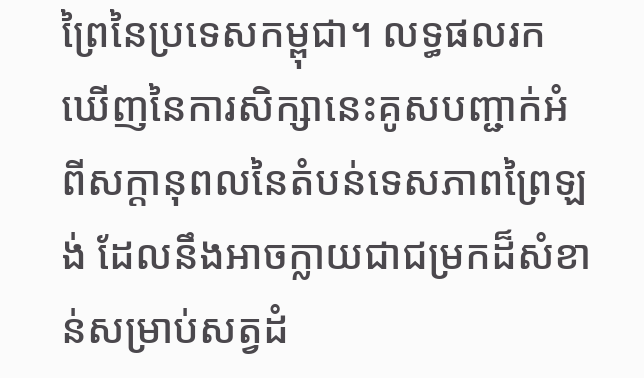ព្រៃនៃប្រទេសកម្ពុជា។ លទ្ធផលរកឃើញនៃការសិក្សានេះគូសបញ្ជាក់អំពីសក្តានុពលនៃតំបន់ទេសភាពព្រៃឡង់ ដែលនឹងអាចក្លាយជាជម្រកដ៏សំខាន់សម្រាប់សត្វដំ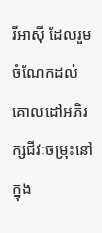រីអាស៊ី ដែលរួមចំណែកដល់គោលដៅអភិរក្សជីវៈចម្រុះនៅក្នុង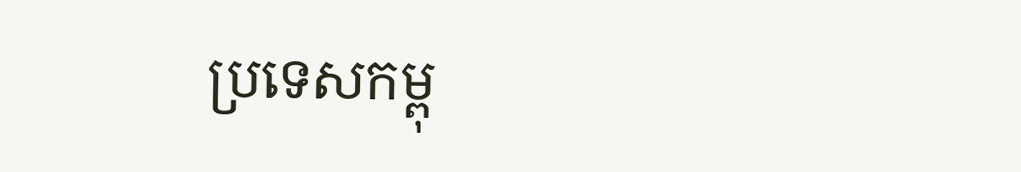ប្រទេសកម្ពុ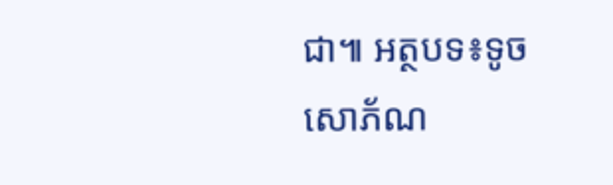ជា៕ អត្ថបទ៖ទូច សោភ័ណ